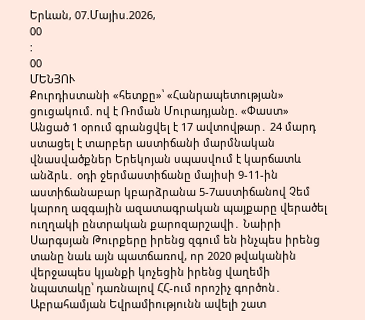Երևան, 07.Մայիս.2026,
00
:
00
ՄԵՆՅՈՒ
Քուրդիստանի «հետքը»՝ «Հանրապետության» ցուցակում. ով է Ռոման Մուրադյանը. «Փաստ» Անցած 1 օրում գրանցվել է 17 ավտովթար․ 24 մարդ ստացել է տարբեր աստիճանի մարմնական վնասվածքներ Երեկոյան սպասվում է կարճատև անձրև․ օդի ջերմաստիճանը մայիսի 9-11-ին աստիճանաբար կբարձրանա 5-7աստիճանով Չեմ կարող ազգային ազատագրական պայքարը վերածել ուղղակի ընտրական քարոզարշավի․ Նաիրի Սարգսյան Թուրքերը իրենց զգում են ինչպես իրենց տանը նաև այն պատճառով, որ 2020 թվականին վերջապես կյանքի կոչեցին իրենց վաղեմի նպատակը՝ դառնալով ՀՀ-ում որոշիչ գործոն․ Աբրահամյան Եվրամիությունն ավելի շատ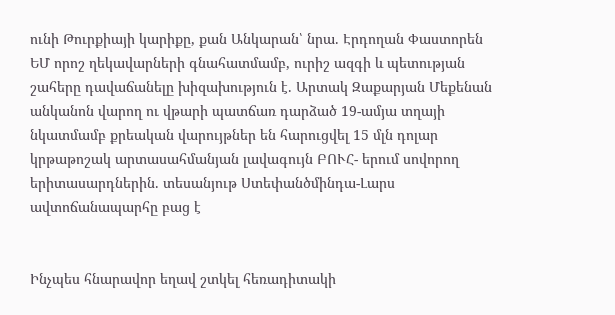ունի Թուրքիայի կարիքը, քան Անկարան՝ նրա. Էրդողան Փաստորեն ԵՄ որոշ ղեկավարների գնահատմամբ, ուրիշ ազգի և պետության շահերը դավաճանելը խիզախություն է. Արտակ Զաքարյան Մեքենան անկանոն վարող ու վթարի պատճառ դարձած 19-ամյա տղայի նկատմամբ քրեական վարույթներ են հարուցվել 15 մլն դոլար կրթաթոշակ արտասահմանյան լավագույն ԲՈՒՀ- երում սովորող երիտասարդներին. տեսանյութ Ստեփանծմինդա-Լարս ավտոճանապարհը բաց է


Ինչպես հնարավոր եղավ շտկել հեռադիտակի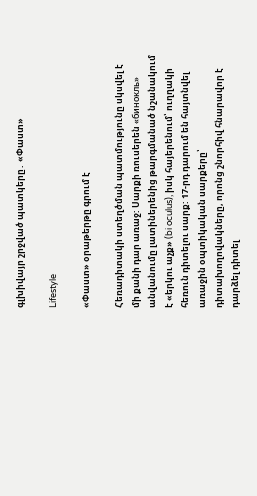գլխիվայր շրջված պատկերը․ «Փաստ»

Lifestyle

«Փաստ» օրաթերթը գրում է

Հեռադիտակի ստեղծման պատմությունը սկսվել է մի քանի դար առաջ: Սարքի ռուսերեն «бинокль» անվանումը լատիներենից թարգմանած նշանակում է «երկու աչք» (bi oculus), իսկ հայերենում՝ ուղղակի հեռուն դիտելու սարք: 17-րդ դարում են հայտնվել առաջին օպտիկական սարքերը՝ դիտախողովակները, որոնց շնորհիվ հնարավոր է դարձել դիտել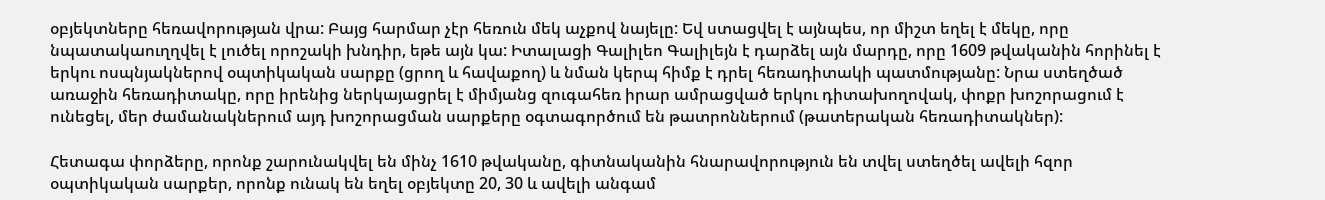օբյեկտները հեռավորության վրա: Բայց հարմար չէր հեռուն մեկ աչքով նայելը: Եվ ստացվել է այնպես, որ միշտ եղել է մեկը, որը նպատակաուղղվել է լուծել որոշակի խնդիր, եթե այն կա: Իտալացի Գալիլեո Գալիլեյն է դարձել այն մարդը, որը 1609 թվականին հորինել է երկու ոսպնյակներով օպտիկական սարքը (ցրող և հավաքող) և նման կերպ հիմք է դրել հեռադիտակի պատմությանը: Նրա ստեղծած առաջին հեռադիտակը, որը իրենից ներկայացրել է միմյանց զուգահեռ իրար ամրացված երկու դիտախողովակ, փոքր խոշորացում է ունեցել, մեր ժամանակներում այդ խոշորացման սարքերը օգտագործում են թատրոններում (թատերական հեռադիտակներ):

Հետագա փորձերը, որոնք շարունակվել են մինչ 1610 թվականը, գիտնականին հնարավորություն են տվել ստեղծել ավելի հզոր օպտիկական սարքեր, որոնք ունակ են եղել օբյեկտը 20, 30 և ավելի անգամ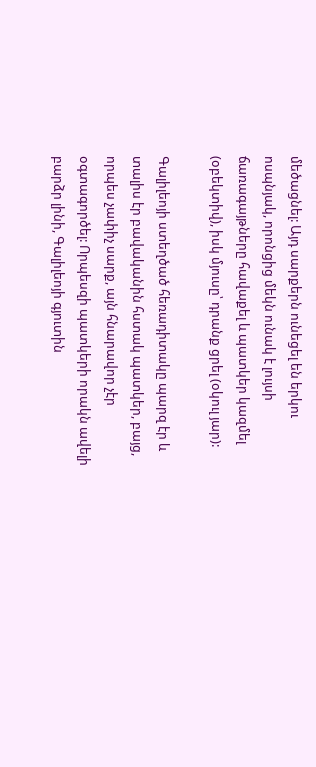մեծացնել: Այդ սարքերն ունեցել են երկու ոսպնյակ, որոնցից մեկն ունակ է լույսի ճառագայթները հավաքել և պատկեր կազմել (օբեկտիվ), իսկ մյուսը՝ դրանք ցրել (օկուլ յար):

Գալիլեոյի ստեղծած հեռադիտակը պարզ էր և տալիս էր բավականին հստակ պատկեր, բայց, որպես չափիչ սարք, այն հնարավոր չէր օգտագործել: Որպեսզի պատկերի որակն ավելի բարձր լինի, Գալիլեոյի գյուտին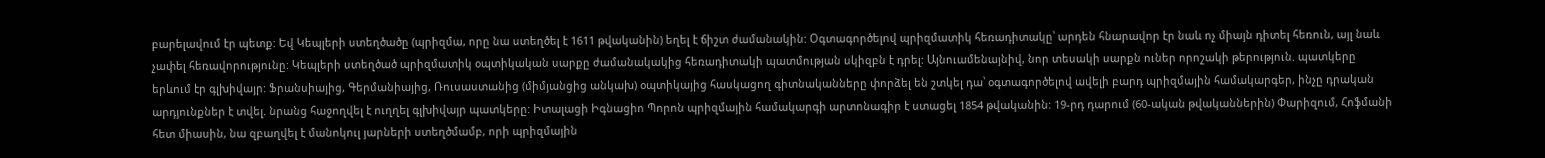բարելավում էր պետք: Եվ Կեպլերի ստեղծածը (պրիզմա, որը նա ստեղծել է 1611 թվականին) եղել է ճիշտ ժամանակին: Օգտագործելով պրիզմատիկ հեռադիտակը՝ արդեն հնարավոր էր նաև ոչ միայն դիտել հեռուն, այլ նաև չափել հեռավորությունը: Կեպլերի ստեղծած պրիզմատիկ օպտիկական սարքը ժամանակակից հեռադիտակի պատմության սկիզբն է դրել: Այնուամենայնիվ, նոր տեսակի սարքն ուներ որոշակի թերություն. պատկերը երևում էր գլխիվայր: Ֆրանսիայից, Գերմանիայից, Ռուսաստանից (միմյանցից անկախ) օպտիկայից հասկացող գիտնականները փորձել են շտկել դա՝ օգտագործելով ավելի բարդ պրիզմային համակարգեր, ինչը դրական արդյունքներ է տվել. նրանց հաջողվել է ուղղել գլխիվայր պատկերը: Իտալացի Իգնացիո Պորոն պրիզմային համակարգի արտոնագիր է ստացել 1854 թվականին: 19-րդ դարում (60-ական թվականներին) Փարիզում, Հոֆմանի հետ միասին, նա զբաղվել է մանոկուլ յարների ստեղծմամբ, որի պրիզմային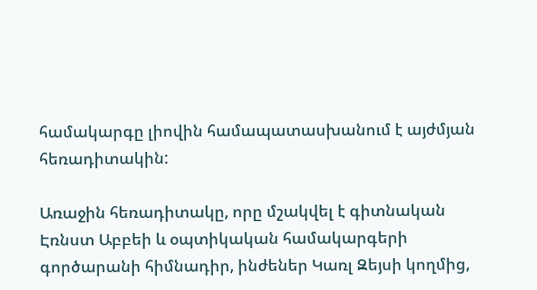համակարգը լիովին համապատասխանում է այժմյան հեռադիտակին:

Առաջին հեռադիտակը, որը մշակվել է գիտնական Էռնստ Աբբեի և օպտիկական համակարգերի գործարանի հիմնադիր, ինժեներ Կառլ Զեյսի կողմից,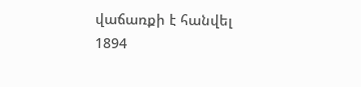վաճառքի է հանվել 1894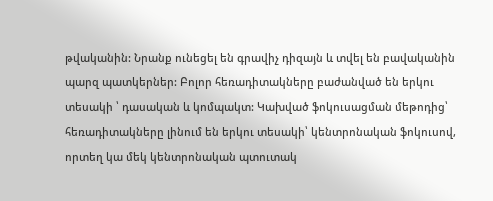թվականին: Նրանք ունեցել են գրավիչ դիզայն և տվել են բավականին պարզ պատկերներ: Բոլոր հեռադիտակները բաժանված են երկու տեսակի ՝ դասական և կոմպակտ: Կախված ֆոկուսացման մեթոդից՝ հեռադիտակները լինում են երկու տեսակի՝ կենտրոնական ֆոկուսով, որտեղ կա մեկ կենտրոնական պտուտակ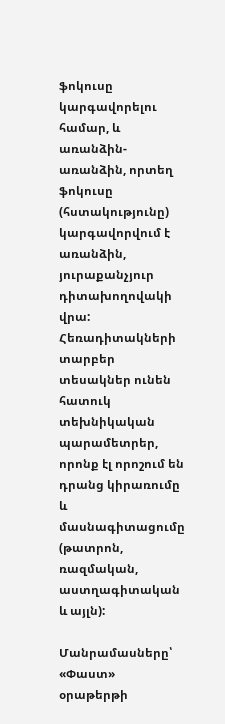ֆոկուսը կարգավորելու համար, և առանձին-առանձին, որտեղ ֆոկուսը (հստակությունը) կարգավորվում է առանձին, յուրաքանչյուր դիտախողովակի վրա: Հեռադիտակների տարբեր տեսակներ ունեն հատուկ տեխնիկական պարամետրեր, որոնք էլ որոշում են դրանց կիրառումը և մասնագիտացումը (թատրոն, ռազմական, աստղագիտական և այլն):

Մանրամասները՝ «Փաստ» օրաթերթի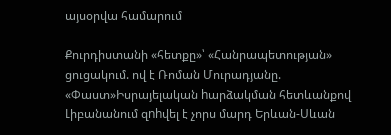այսօրվա համարում

Քուրդիստանի «հետքը»՝ «Հանրապետության» ցուցակում. ով է Ռոման Մուրադյանը. «Փաստ»Իսրայելական hարձակման հետևանքով Լիբանանում զnhվել է չորս մարդ Երևան-Սևան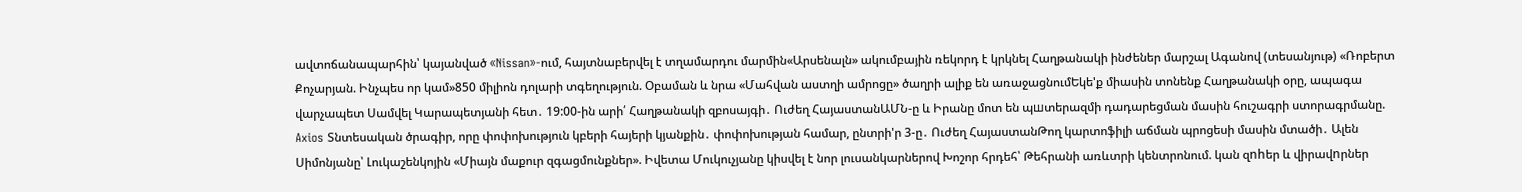ավտոճանապարհին՝ կայանված «Nissan»-ում, հայտնաբերվել է տղամարդու մարմին«Արսենալն» ակումբային ռեկորդ է կրկնել Հաղթանակի ինժեներ մարշալ Ագանով (տեսանյութ) «Ռոբերտ Քոչարյան. Ինչպես որ կամ»850 միլիոն դոլարի տգեղություն. Օբաման և նրա «Մահվան աստղի ամրոցը» ծաղրի ալիք են առաջացնումԵկե'ք միասին տոնենք Հաղթանակի օրը, ապագա վարչապետ Սամվել Կարապետյանի հետ․ 19:00-ին արի՛ Հաղթանակի զբոսայգի․ Ուժեղ ՀայաստանԱՄՆ-ը և Իրանը մոտ են պшտերազմի դադարեցման մասին հուշագրի ստորագրմանը. Axios Տնտեսական ծրագիր, որը փոփոխություն կբերի հայերի կյանքին․ փոփոխության համար, ընտրի'ր 3-ը․ Ուժեղ ՀայաստանԹող կարտոֆիլի աճման պրոցեսի մասին մտածի․ Ալեն Սիմոնյանը՝ Լուկաշենկոյին «Միայն մաքուր զգացմունքներ». Իվետա Մուկուչյանը կիսվել է նոր լուսանկարներով Խոշոր հրդեհ՝ Թեհրանի առևտրի կենտրոնում. կան զnhեր և վիրավnրներ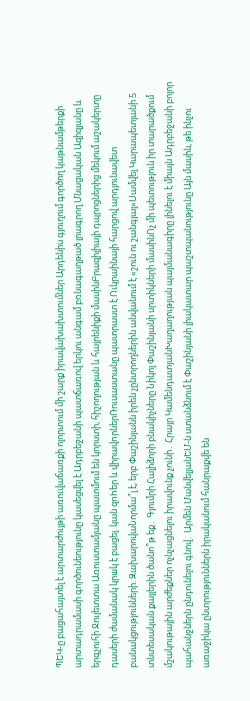ՊԵԿ-ը բացահայտել է արտարժույթի առուվաճառքի ոլորտում մի շարք իրավախախտումներ Արդենիս գյուղում գործող կաթնամթերքի արտադրամասի գործունեությունը կասեցվել է Ադրբեջանի պատճառով երկու անգամ բռնագաղթած լրագրող Մնացական Ազիզյանը և երգչուհի Ջուլետտա Առուստամյանը պատմում են կորստի, հիշողության և հայրենիքի մասինԲրազիլիայի դպրոցներից մեկում աշակերտը դասերի ժամանակ կրшկ է բացել. կան զnhեր և վիրավnրներՌուսաստանը պատրաստ է Ուկրաինայի հարցով արդյունավետ բանակցությունների. ԶախարովաՆորմա՞լ է, երբ Փաշինյանն իրեն չընտրողներին անվանում է «շուն ու շանգյալ»Սամվել Կարապետյանի 5 տնտեսական քայլերին ծանո՞թ եք․ Գյումրի Հալիձորի բնակիչները Նիկոլ Փաշինյանի սրտիկների մասինՈչ մի պետություն իր տարածքում մշակութային արժեքներ ոչնչացնելու իրավունք չունի․ Հրայր ԿամենդատյանԽաղաղության պայմանագիրը լինելու է միայն Ադրբեջանի բոլոր պահանջներն ընդունելու գնով․ Արմեն ՄանվելյանԵՄ-ն ստանձնում է Փաշինյանի լիակատար պաշտպանությունը Այն մասին, թե ինչու առաջիկա ընտրություններն իրականում հանրաքվե են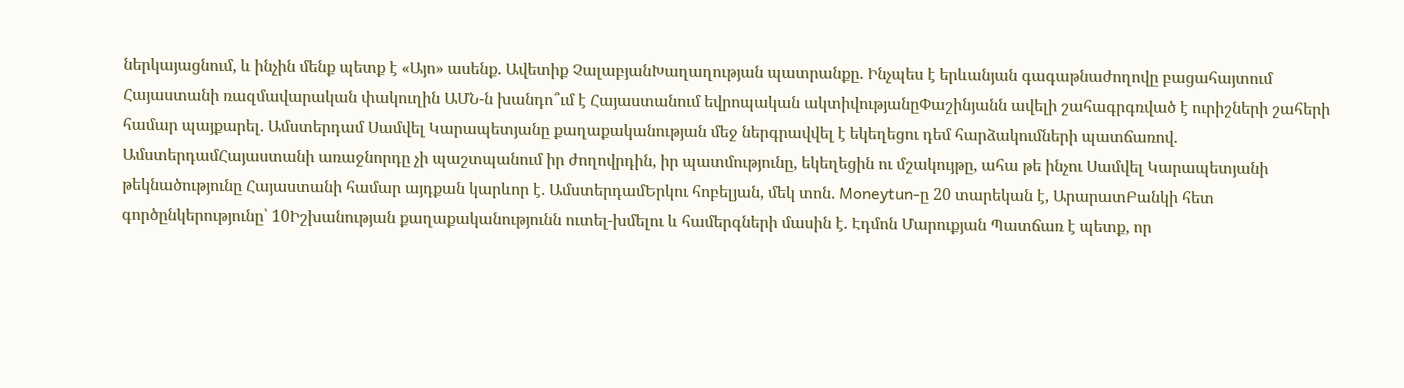ներկայացնում, և ինչին մենք պետք է «Այո» ասենք. Ավետիք ՉալաբյանԽաղաղության պատրանքը. Ինչպես է երևանյան գագաթնաժողովը բացահայտում Հայաստանի ռազմավարական փակուղին ԱՄՆ-ն խանդո՞ւմ է Հայաստանում եվրոպական ակտիվությանըՓաշինյանն ավելի շահագրգռված է ուրիշների շահերի համար պայքարել․ Ամստերդամ Սամվել Կարապետյանը քաղաքականության մեջ ներգրավվել է եկեղեցու դեմ հարձակումների պատճառով. ԱմստերդամՀայաստանի առաջնորդը չի պաշտպանում իր ժողովրդին, իր պատմությունը, եկեղեցին ու մշակույթը, ահա թե ինչու Սամվել Կարապետյանի թեկնածությունը Հայաստանի համար այդքան կարևոր է․ ԱմստերդամԵրկու հոբելյան, մեկ տոն․ Moneytun-ը 20 տարեկան է, ԱրարատԲանկի հետ գործընկերությունը՝ 10Իշխանության քաղաքականությունն ուտել-խմելու և համերգների մասին է. Էդմոն Մարուքյան Պատճառ է պետք, որ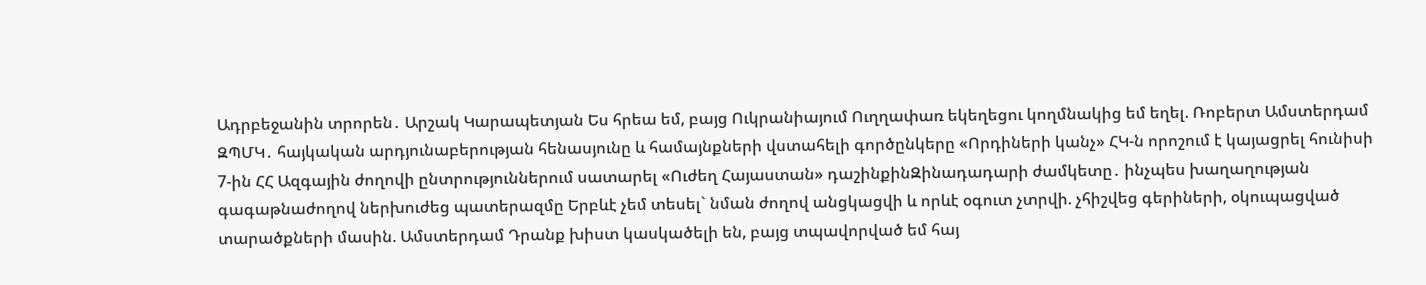Ադրբեջանին տրորեն․ Արշակ Կարապետյան Ես հրեա եմ, բայց Ուկրանիայում Ուղղափառ եկեղեցու կողմնակից եմ եղել. Ռոբերտ Ամստերդամ ԶՊՄԿ․ հայկական արդյունաբերության հենասյունը և համայնքների վստահելի գործընկերը «Որդիների կանչ» ՀԿ-ն որոշում է կայացրել հունիսի 7-ին ՀՀ Ազգային ժողովի ընտրություններում սատարել «Ուժեղ Հայաստան» դաշինքինԶինադադարի ժամկետը․ ինչպես խաղաղության գագաթնաժողով ներխուժեց պատերազմը Երբևէ չեմ տեսել` նման ժողով անցկացվի և որևէ օգուտ չտրվի. չհիշվեց գերիների, օկուպացված տարածքների մասին. Ամստերդամ Դրանք խիստ կասկածելի են, բայց տպավորված եմ հայ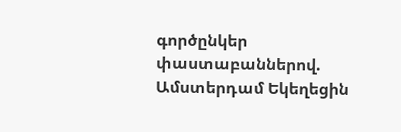գործընկեր փաստաբաններով. Ամստերդամ Եկեղեցին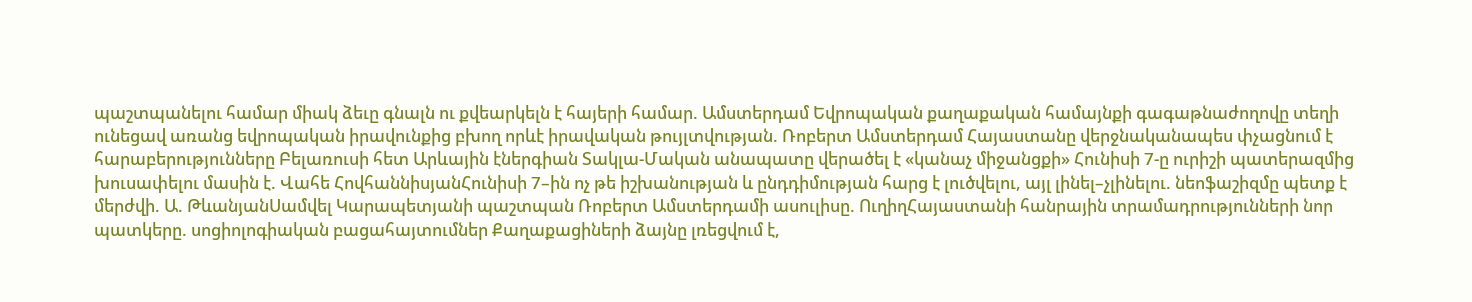պաշտպանելու համար միակ ձեւը գնալն ու քվեարկելն է հայերի համար. Ամստերդամ Եվրոպական քաղաքական համայնքի գագաթնաժողովը տեղի ունեցավ առանց եվրոպական իրավունքից բխող որևէ իրավական թույլտվության. Ռոբերտ Ամստերդամ Հայաստանը վերջնականապես փչացնում է հարաբերությունները Բելառուսի հետ Արևային էներգիան Տակլա-Մական անապատը վերածել է «կանաչ միջանցքի» Հունիսի 7-ը ուրիշի պատերազմից խուսափելու մասին է. Վահե ՀովհաննիսյանՀունիսի 7–ին ոչ թե իշխանության և ընդդիմության հարց է լուծվելու, այլ լինել–չլինելու. նեոֆաշիզմը պետք է մերժվի. Ա. ԹևանյանՍամվել Կարապետյանի պաշտպան Ռոբերտ Ամստերդամի ասուլիսը. ՈւղիղՀայաստանի հանրային տրամադրությունների նոր պատկերը. սոցիոլոգիական բացահայտումներ Քաղաքացիների ձայնը լռեցվում է,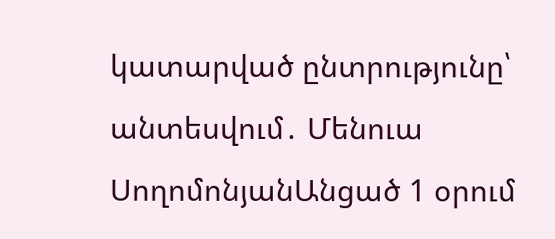կատարված ընտրությունը՝ անտեսվում․ Մենուա ՍողոմոնյանԱնցած 1 օրում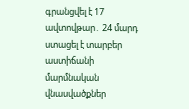գրանցվել է 17 ավտովթար․ 24 մարդ ստացել է տարբեր աստիճանի մարմնական վնասվածքներ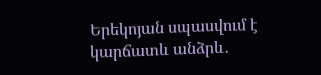Երեկոյան սպասվում է կարճատև անձրև․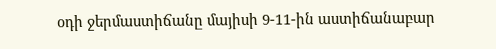օդի ջերմաստիճանը մայիսի 9-11-ին աստիճանաբար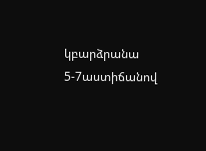կբարձրանա 5-7աստիճանով